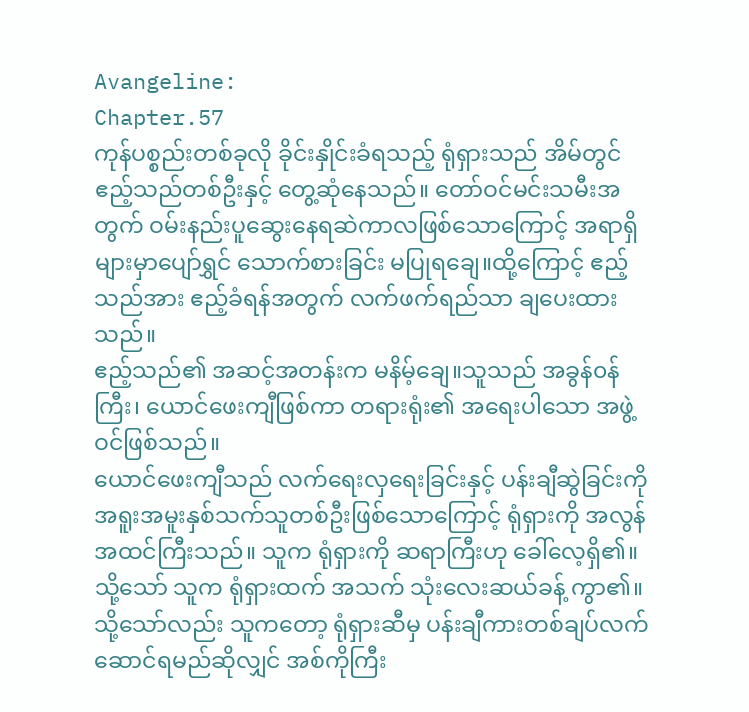Avangeline:
Chapter.57
ကုန်ပစ္စည်းတစ်ခုလို ခိုင်းနှိုင်းခံရသည့် ရုံရှားသည် အိမ်တွင် ဧည့်သည်တစ်ဦးနှင့် တွေ့ဆုံနေသည်။ တော်ဝင်မင်းသမီးအတွက် ဝမ်းနည်းပူဆွေးနေရဆဲကာလဖြစ်သောကြောင့် အရာရှိများမှာပျော်ရွှင် သောက်စားခြင်း မပြုရချေ။ထို့ကြောင့် ဧည့်သည်အား ဧည့်ခံရန်အတွက် လက်ဖက်ရည်သာ ချပေးထားသည်။
ဧည့်သည်၏ အဆင့်အတန်းက မနိမ့်ချေ။သူသည် အခွန်၀န်ကြီး၊ ယောင်ဖေးကျီဖြစ်ကာ တရားရုံး၏ အရေးပါသော အဖွဲ့ဝင်ဖြစ်သည်။
ယောင်ဖေးကျီသည် လက်ရေးလှရေးခြင်းနှင့် ပန်းချီဆွဲခြင်းကို အရူးအမူးနှစ်သက်သူတစ်ဦးဖြစ်သောကြောင့် ရုံရှားကို အလွန်အထင်ကြီးသည်။ သူက ရုံရှားကို ဆရာကြီးဟု ခေါ်လေ့ရှိ၏။သို့သော် သူက ရုံရှားထက် အသက် သုံးလေးဆယ်ခန့် ကွာ၏။သို့သော်လည်း သူကတော့ ရုံရှားဆီမှ ပန်းချီကားတစ်ချပ်လက်ဆောင်ရမည်ဆိုလျှင် အစ်ကိုကြီး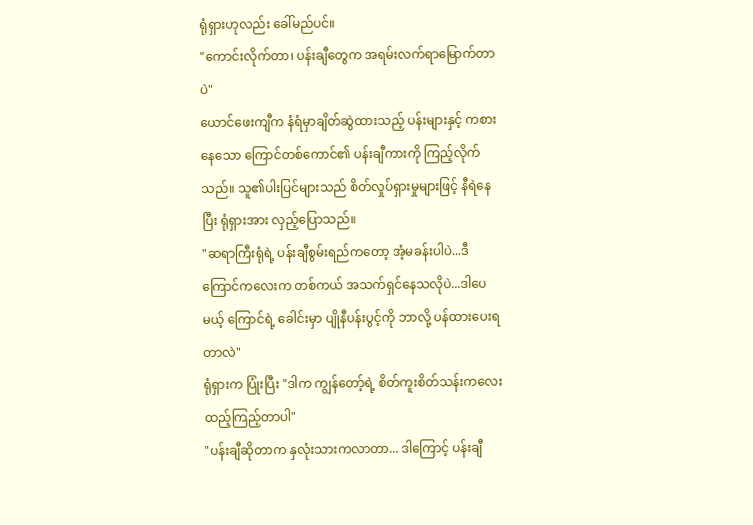ရုံရှားဟုလည်း ခေါ်မည်ပင်။
"ကောင်းလိုက်တာ၊ ပန်းချီတွေက အရမ်းလက်ရာမြောက်တာပဲ"
ယောင်ဖေးကျီက နံရံမှာချိတ်ဆွဲထားသည့် ပန်းများနှင့် ကစားနေသော ကြောင်တစ်ကောင်၏ ပန်းချီကားကို ကြည့်လိုက်သည်။ သူ၏ပါးပြင်များသည် စိတ်လှုပ်ရှားမှုများဖြင့် နီရဲနေပြီး ရုံရှားအား လှည့်ပြောသည်။
"ဆရာကြီးရုံရဲ့ ပန်းချီစွမ်းရည်ကတော့ အံ့မခန်းပါပဲ...ဒီကြောင်ကလေးက တစ်ကယ် အသက်ရှင်နေသလိုပဲ...ဒါပေမယ့် ကြောင်ရဲ့ ခေါင်းမှာ ပျိုနီပန်းပွင့်ကို ဘာလို့ ပန်ထားပေးရတာလဲ"
ရုံရှားက ပြုံးပြီး "ဒါက ကျွန်တော့်ရဲ့ စိတ်ကူးစိတ်သန်းကလေး ထည့်ကြည့်တာပါ"
"ပန်းချီဆိုတာက နှလုံးသားကလာတာ... ဒါကြောင့် ပန်းချီ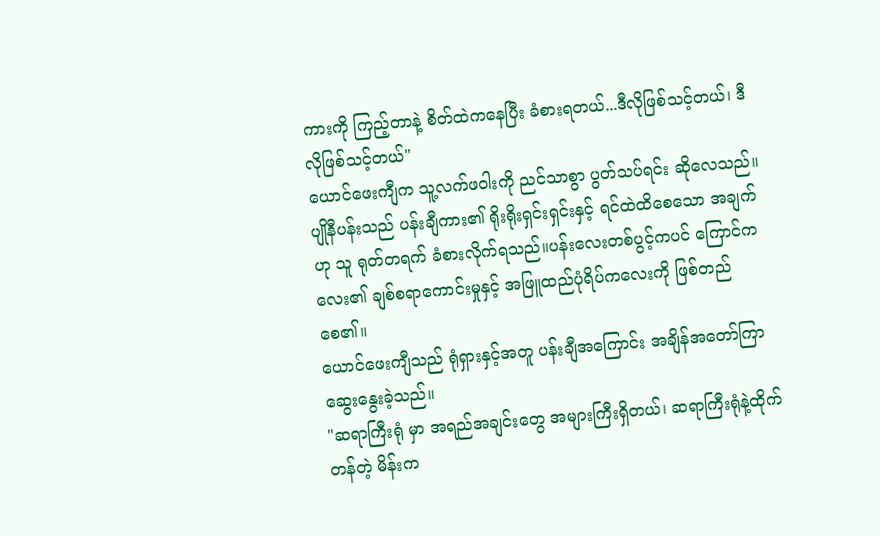ကားကို ကြည့်တာနဲ့ စိတ်ထဲကနေပြီး ခံစားရတယ်...ဒီလိုဖြစ်သင့်တယ်၊ ဒီလိုဖြစ်သင့်တယ်"
ယောင်ဖေးကျီက သူ့လက်ဖဝါးကို ညင်သာစွာ ပွတ်သပ်ရင်း ဆိုလေသည်။ ပျိုနီပန်းသည် ပန်းချီကား၏ ရိုးရိုးရှင်းရှင်းနှင့် ရင်ထဲထိစေသော အချက်ဟု သူ ရုတ်တရက် ခံစားလိုက်ရသည်။ပန်းလေးတစ်ပွင့်ကပင် ကြောင်ကလေး၏ ချစ်စရာကောင်းမှုနှင့် အဖြူထည်ပုံရိပ်ကလေးကို ဖြစ်တည်စေ၏။
ယောင်ဖေးကျီသည် ရုံရှားနှင့်အတူ ပန်းချီအကြောင်း အချိန်အတော်ကြာ ဆွေးနွေးခဲ့သည်။
"ဆရာကြီးရုံ မှာ အရည်အချင်းတွေ အများကြီးရှိတယ်၊ ဆရာကြီးရုံနဲ့ထိုက်တန်တဲ့ မိန်းက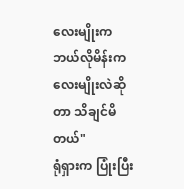လေးမျိုးက ဘယ်လိုမိန်းကလေးမျိုးလဲဆိုတာ သိချင်မိတယ်"
ရုံရှားက ပြုံးပြီး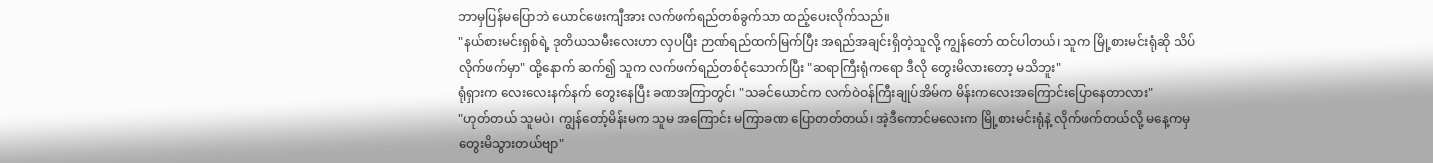ဘာမှပြန်မပြောဘဲ ယောင်ဖေးကျီအား လက်ဖက်ရည်တစ်ခွက်သာ ထည့်ပေးလိုက်သည်။
"နယ်စားမင်းရှစ်ရဲ့ ဒုတိယသမီးလေးဟာ လှပပြီး ဉာဏ်ရည်ထက်မြက်ပြီး အရည်အချင်းရှိတဲ့သူလို့ ကျွန်တော် ထင်ပါတယ်၊ သူက မြို့စားမင်းရုံဆို သိပ်လိုက်ဖက်မှာ" ထို့နောက် ဆက်၍ သူက လက်ဖက်ရည်တစ်ငုံသောက်ပြီး "ဆရာကြီးရုံကရော ဒီလို တွေးမိလားတော့ မသိဘူး"
ရုံရှားက လေးလေးနက်နက် တွေးနေပြီး ခဏအကြာတွင်၊ "သခင်ယောင်က လက်ဝဲဝန်ကြီးချုပ်အိမ်က မိန်းကလေးအကြောင်းပြောနေတာလား"
"ဟုတ်တယ် သူမပဲ၊ ကျွန်တော့်မိန်းမက သူမ အကြောင်း မကြာခဏ ပြောတတ်တယ်၊ အဲ့ဒီကောင်မလေးက မြို့စားမင်းရုံနဲ့ လိုက်ဖက်တယ်လို့ မနေ့ကမှ တွေးမိသွားတယ်ဗျာ"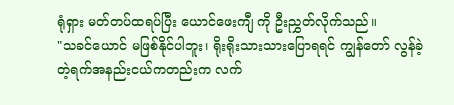ရုံရှား မတ်တပ်ထရပ်ပြီး ယောင်ဖေးကျီ ကို ဦးညွှတ်လိုက်သည်။
"သခင်ယောင် မဖြစ်နိုင်ပါဘူး၊ ရိုးရိုးသားသားပြောရရင် ကျွန်တော် လွန်ခဲ့တဲ့ရက်အနည်းငယ်ကတည်းက လက်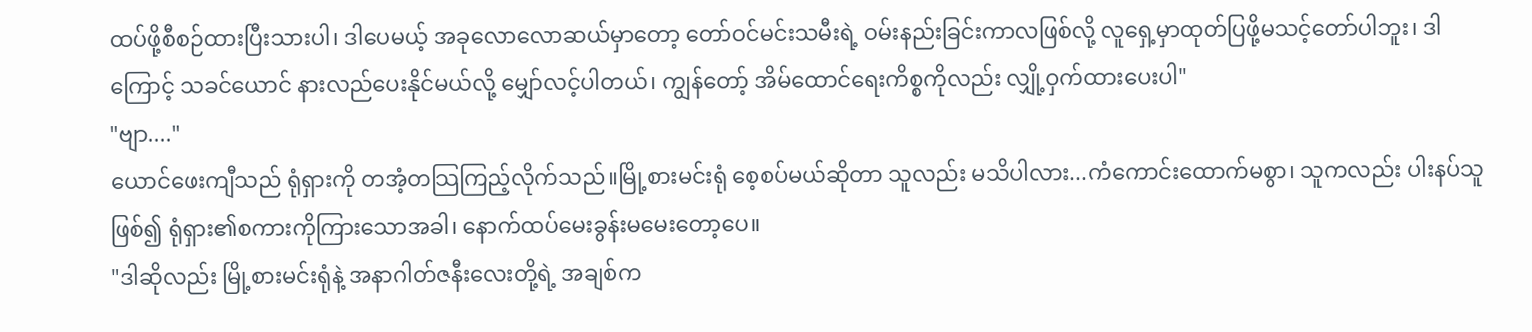ထပ်ဖို့စီစဉ်ထားပြီးသားပါ၊ ဒါပေမယ့် အခုလောလောဆယ်မှာတော့ တော်ဝင်မင်းသမီးရဲ့ ဝမ်းနည်းခြင်းကာလဖြစ်လို့ လူရှေ့မှာထုတ်ပြဖို့မသင့်တော်ပါဘူး၊ ဒါကြောင့် သခင်ယောင် နားလည်ပေးနိုင်မယ်လို့ မျှော်လင့်ပါတယ်၊ ကျွန်တော့် အိမ်ထောင်ရေးကိစ္စကိုလည်း လျှို့ဝှက်ထားပေးပါ"
"ဗျာ...."
ယောင်ဖေးကျီသည် ရုံရှားကို တအံ့တသြကြည့်လိုက်သည်။မြို့စားမင်းရုံ စေ့စပ်မယ်ဆိုတာ သူလည်း မသိပါလား...ကံကောင်းထောက်မစွာ၊ သူကလည်း ပါးနပ်သူဖြစ်၍ ရုံရှား၏စကားကိုကြားသောအခါ၊ နောက်ထပ်မေးခွန်းမမေးတော့ပေ။
"ဒါဆိုလည်း မြို့စားမင်းရုံနဲ့ အနာဂါတ်ဇနီးလေးတို့ရဲ့ အချစ်က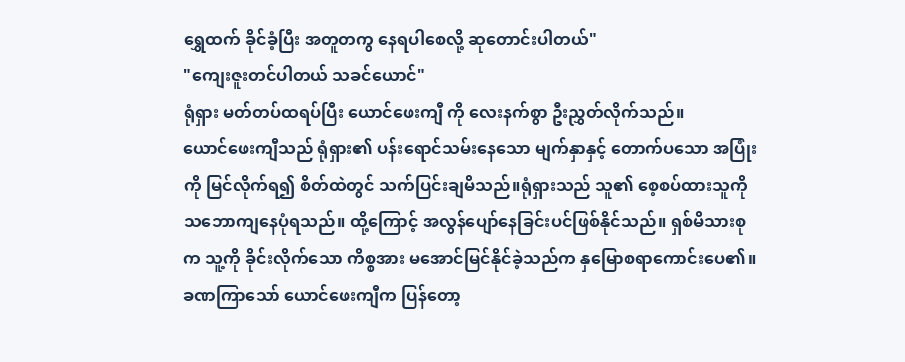ရွှေထက် ခိုင်ခံ့ပြီး အတူတကွ နေရပါစေလို့ ဆုတောင်းပါတယ်"
"ကျေးဇူးတင်ပါတယ် သခင်ယောင်"
ရုံရှား မတ်တပ်ထရပ်ပြီး ယောင်ဖေးကျီ ကို လေးနက်စွာ ဦးညွှတ်လိုက်သည်။
ယောင်ဖေးကျီသည် ရုံရှား၏ ပန်းရောင်သမ်းနေသော မျက်နှာနှင့် တောက်ပသော အပြုံးကို မြင်လိုက်ရ၍ စိတ်ထဲတွင် သက်ပြင်းချမိသည်။ရုံရှားသည် သူ၏ စေ့စပ်ထားသူကို သဘောကျနေပုံရသည်။ ထို့ကြောင့် အလွန်ပျော်နေခြင်းပင်ဖြစ်နိုင်သည်။ ရှစ်မိသားစုက သူ့ကို ခိုင်းလိုက်သော ကိစ္စအား မအောင်မြင်နိုင်ခဲ့သည်က နှမြောစရာကောင်းပေ၏။
ခဏကြာသော် ယောင်ဖေးကျီက ပြန်တော့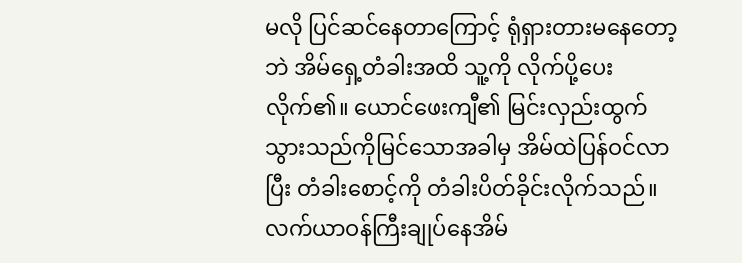မလို ပြင်ဆင်နေတာကြောင့် ရုံရှားတားမနေတော့ဘဲ အိမ်ရှေ့တံခါးအထိ သူ့ကို လိုက်ပို့ပေးလိုက်၏။ ယောင်ဖေးကျီ၏ မြင်းလှည်းထွက်သွားသည်ကိုမြင်သောအခါမှ အိမ်ထဲပြန်ဝင်လာပြီး တံခါးစောင့်ကို တံခါးပိတ်ခိုင်းလိုက်သည်။
လက်ယာဝန်ကြီးချုပ်နေအိမ်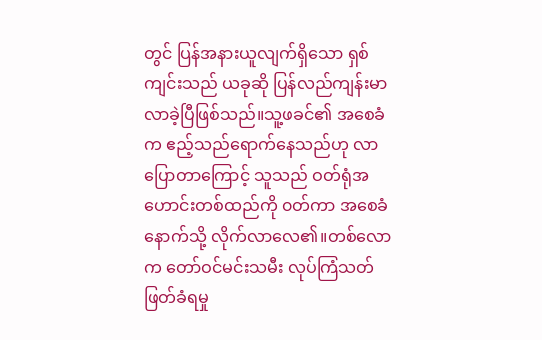တွင် ပြန်အနားယူလျက်ရှိသော ရှစ်ကျင်းသည် ယခုဆို ပြန်လည်ကျန်းမာလာခဲ့ပြီဖြစ်သည်။သူ့ဖခင်၏ အစေခံက ဧည့်သည်ရောက်နေသည်ဟု လာပြောတာကြောင့် သူသည် ဝတ်ရုံအဟောင်းတစ်ထည်ကို ၀တ်ကာ အစေခံနောက်သို့ လိုက်လာလေ၏။တစ်လောက တော်ဝင်မင်းသမီး လုပ်ကြံသတ်ဖြတ်ခံရမှု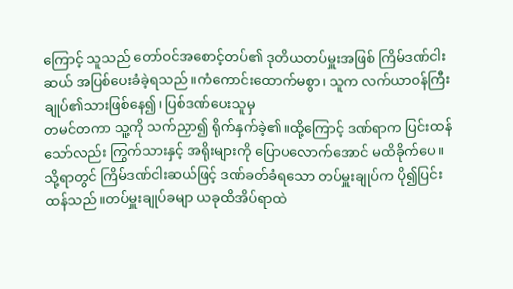ကြောင့် သူသည် တော်ဝင်အစောင့်တပ်၏ ဒုတိယတပ်မှူးအဖြစ် ကြိမ်ဒဏ်ငါးဆယ် အပြစ်ပေးခံခဲ့ရသည်။ကံကောင်းထောက်မစွာ၊ သူက လက်ယာ၀န်ကြီးချုပ်၏သားဖြစ်နေ၍၊ ပြစ်ဒဏ်ပေးသူမှ
တမင်တကာ သူ့ကို သက်ညှာ၍ ရိုက်နှက်ခဲ့၏။ထို့ကြောင့် ဒဏ်ရာက ပြင်းထန်သော်လည်း ကြွက်သားနှင့် အရိုးများကို ပြောပလောက်အောင် မထိခိုက်ပေ။ သို့ရာတွင် ကြိမ်ဒဏ်ငါးဆယ်ဖြင့် ဒဏ်ခတ်ခံရသော တပ်မှူးချုပ်က ပို၍ပြင်းထန်သည်။တပ်မှူးချုပ်ခမျာ ယခုထိအိပ်ရာထဲ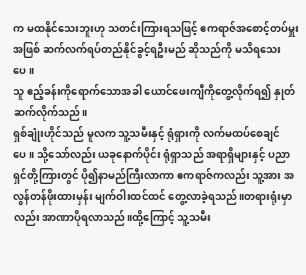က မထနိုင်သေးဘူးဟု သတင်းကြားရသဖြင့် ဧကရာဇ်အစောင့်တပ်မှူးအဖြစ် ဆက်လက်ရပ်တည်နိုင်ခွင့်ရဦးမည် ဆိုသည်ကို မသိရသေးပေ။
သူ ဧည့်ခန်းကိုရောက်သောအခါ ယောင်ဖေးကျီကိုတွေ့လိုက်ရ၍ နှုတ်ဆက်လိုက်သည်။
ရှစ်ချုံးဟိုင်သည် မူလက သူ့သမီးနှင့် ရုံရှားကို လက်မထပ်စေချင်ပေ။ သို့သော်လည်း ယခုနောက်ပိုင်း ရုံရှာသည် အရာရှိများနှင့် ပညာရှင်တို့ကြားတွင် ပို၍နာမည်ကြီးလာကာ ဧကရာဇ်ကလည်း သူ့အား အလွန်တန်ဖိုးထားမှန်း မျက်ဝါးထင်ထင် တွေ့လာခဲ့ရသည်။တရားရုံးမှာလည်း အာဏာပိုရလာသည်။ထို့ကြောင့် သူ့သမီး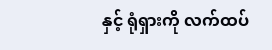နှင့် ရုံရှားကို လက်ထပ်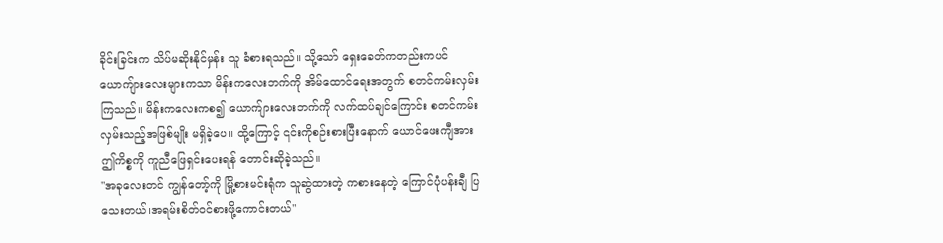ခိုင်းခြင်းက သိပ်မဆိုးနိုင်မှန်း သူ ခံစားရသည်။ သို့သော် ရှေးခေတ်ကတည်းကပင် ယောကျ်ားလေးများကသာ မိန်းကလေးဘက်ကို အိမ်ထောင်ရေးအတွက် စတင်ကမ်းလှမ်းကြသည်။ မိန်းကလေးကစ၍ ယောက်ျားလေးဘက်ကို လက်ထပ်ချင်ကြောင်း စတင်ကမ်းလှမ်းသည့်အဖြစ်မျိုး မရှိခဲ့ပေ။ ထို့ကြောင့် ၎င်းကိုစဉ်းစားပြီးနောက် ယောင်ဖေးကျီအား ဤကိစ္စကို ကူညီဖြေရှင်းပေးရန် တောင်းဆိုခဲ့သည်။
"အခုလေးတင် ကျွန်တော့်ကို မြို့စားမင်းရုံက သူဆွဲထားတဲ့ ကစားနေတဲ့ ကြောင်ပုံပန်းချီ ပြသေးတယ်၊အရမ်းစိတ်ဝင်စားဖို့ကောင်းတယ်"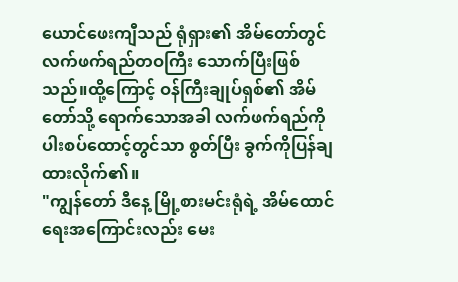ယောင်ဖေးကျီသည် ရုံရှား၏ အိမ်တော်တွင် လက်ဖက်ရည်တဝကြီး သောက်ပြီးဖြစ်သည်။ထို့ကြောင့် ဝန်ကြီးချုပ်ရှစ်၏ အိမ်တော်သို့ ရောက်သောအခါ လက်ဖက်ရည်ကို ပါးစပ်ထောင့်တွင်သာ စွတ်ပြီး ခွက်ကိုပြန်ချထားလိုက်၏။
"ကျွန်တော် ဒီနေ့ မြို့စားမင်းရုံရဲ့ အိမ်ထောင်ရေးအကြောင်းလည်း မေး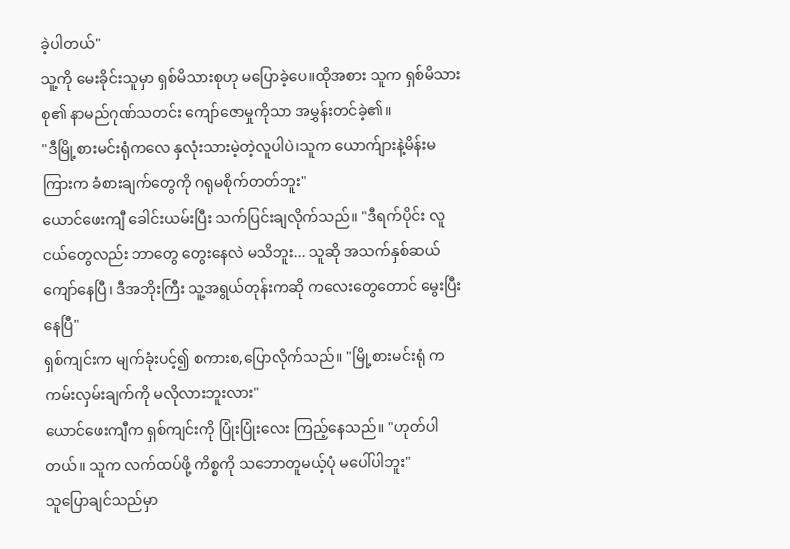ခဲ့ပါတယ်"
သူ့ကို မေးခိုင်းသူမှာ ရှစ်မိသားစုဟု မပြောခဲ့ပေ။ထိုအစား သူက ရှစ်မိသားစု၏ နာမည်ဂုဏ်သတင်း ကျော်ဇောမှုကိုသာ အမွှန်းတင်ခဲ့၏။
"ဒီမြို့စားမင်းရုံကလေ နှလုံးသားမဲ့တဲ့လူပါပဲ၊သူက ယောက်ျားနဲ့မိန်းမကြားက ခံစားချက်တွေကို ဂရုမစိုက်တတ်ဘူး"
ယောင်ဖေးကျီ ခေါင်းယမ်းပြီး သက်ပြင်းချလိုက်သည်။ "ဒီရက်ပိုင်း လူငယ်တွေလည်း ဘာတွေ တွေးနေလဲ မသိဘူး... သူဆို အသက်နှစ်ဆယ်ကျော်နေပြီ၊ ဒီအဘိုးကြီး သူ့အရွယ်တုန်းကဆို ကလေးတွေတောင် မွေးပြီးနေပြီ"
ရှစ်ကျင်းက မျက်ခုံးပင့်၍ စကားစ,ပြောလိုက်သည်။ "မြို့စားမင်းရုံ က ကမ်းလှမ်းချက်ကို မလိုလားဘူးလား"
ယောင်ဖေးကျီက ရှစ်ကျင်းကို ပြုံးပြုံးလေး ကြည့်နေသည်။ "ဟုတ်ပါတယ်။ သူက လက်ထပ်ဖို့ ကိစ္စကို သဘောတူမယ့်ပုံ မပေါ်ပါဘူး"
သူပြောချင်သည်မှာ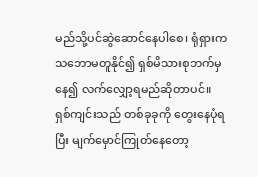မည်သို့ပင်ဆွဲဆောင်နေပါစေ၊ ရုံရှားက သဘောမတူနိုင်၍ ရှစ်မိသားစုဘက်မှနေ၍ လက်လျှော့ရမည်ဆိုတာပင်။
ရှစ်ကျင်းသည် တစ်ခုခုကို တွေးနေပုံရပြီး မျက်မှောင်ကြုတ်နေတော့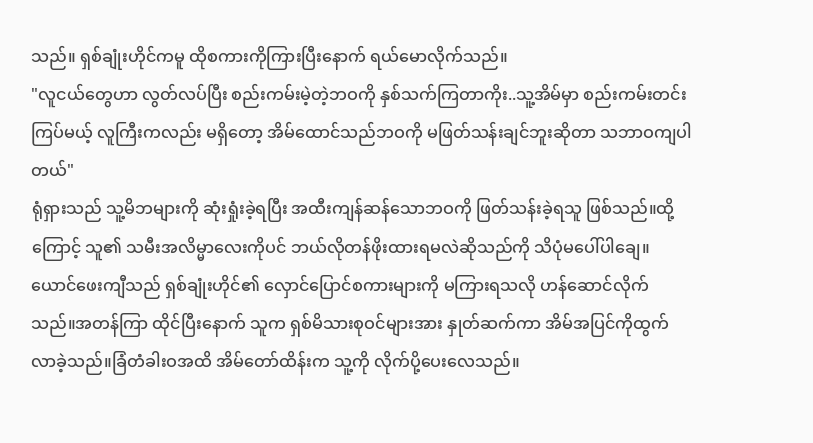သည်။ ရှစ်ချုံးဟိုင်ကမူ ထိုစကားကိုကြားပြီးနောက် ရယ်မောလိုက်သည်။
"လူငယ်တွေဟာ လွတ်လပ်ပြီး စည်းကမ်းမဲ့တဲ့ဘဝကို နှစ်သက်ကြတာကိုး..သူ့အိမ်မှာ စည်းကမ်းတင်းကြပ်မယ့် လူကြီးကလည်း မရှိတော့ အိမ်ထောင်သည်ဘဝကို မဖြတ်သန်းချင်ဘူးဆိုတာ သဘာဝကျပါတယ်"
ရုံရှားသည် သူ့မိဘများကို ဆုံးရှုံးခဲ့ရပြီး အထီးကျန်ဆန်သောဘဝကို ဖြတ်သန်းခဲ့ရသူ ဖြစ်သည်။ထို့ကြောင့် သူ၏ သမီးအလိမ္မာလေးကိုပင် ဘယ်လိုတန်ဖိုးထားရမလဲဆိုသည်ကို သိပုံမပေါ်ပါချေ။
ယောင်ဖေးကျီသည် ရှစ်ချုံးဟိုင်၏ လှောင်ပြောင်စကားများကို မကြားရသလို ဟန်ဆောင်လိုက်သည်။အတန်ကြာ ထိုင်ပြီးနောက် သူက ရှစ်မိသားစုဝင်များအား နှုတ်ဆက်ကာ အိမ်အပြင်ကိုထွက်လာခဲ့သည်။ခြံတံခါးဝအထိ အိမ်တော်ထိန်းက သူ့ကို လိုက်ပို့ပေးလေသည်။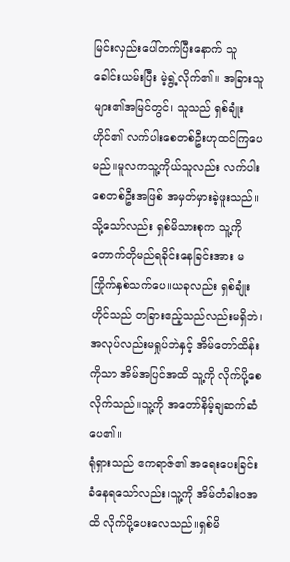မြင်းလှည်းပေါ်တက်ပြီးနောက် သူ ခေါင်းယမ်းပြီး မဲ့ရွဲ့လိုက်၏။ အခြားသူများ၏အမြင်တွင်၊ သူသည် ရှစ်ချုံးဟိုင်၏ လက်ပါးစေတစ်ဦးဟုထင်ကြပေမည်။မူလကသူ့ကိုယ်သူလည်း လက်ပါးစေတစ်ဦးအဖြစ် အမှတ်မှားခဲ့ဖူးသည်။ သို့သော်လည်း ရှစ်မိသားစုက သူ့ကို တောက်တိုမည်ရခိုင်းနေခြင်းအား မကြိုက်နှစ်သက်ပေ။ယခုလည်း ရှစ်ချုံးဟိုင်သည် တခြားဧည့်သည်လည်းမရှိဘဲ၊အလုပ်လည်းမရှုပ်ဘဲနှင့် အိမ်တော်ထိန်းကိုသာ အိမ်အပြင်အထိ သူ့ကို လိုက်ပို့စေလိုက်သည်။သူ့ကို အတော်နိမ့်ချဆက်ဆံပေ၏။
ရုံရှားသည် ဧကရာဇ်၏ အရေးပေးခြင်းခံနေရသော်လည်း၊သူ့ကို အိမ်တံခါးဝအထိ လိုက်ပို့ပေးလေသည်။ရှစ်မိ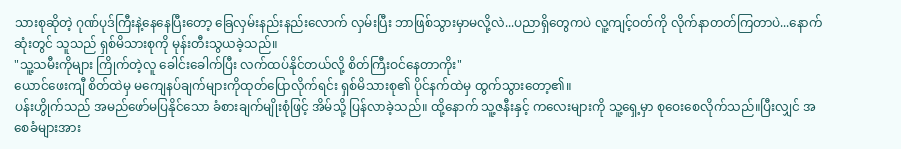သားစုဆိုတဲ့ ဂုဏ်ပုဒ်ကြီးနဲ့နေနေပြီးတော့ ခြေလှမ်းနည်းနည်းလောက် လှမ်းပြီး ဘာဖြစ်သွားမှာမလို့လဲ...ပညာရှိတွေကပဲ လူ့ကျင့်ဝတ်ကို လိုက်နာတတ်ကြတာပဲ...နောက်ဆုံးတွင် သူသည် ရှစ်မိသားစုကို မုန်းတီးသွယခဲ့သည်။
"သူ့သမီးကိုများ ကြိုက်တဲ့လူ ခေါင်းခေါက်ပြီး လက်ထပ်နိုင်တယ်လို့ စိတ်ကြီးဝင်နေတာကိုး"
ယောင်ဖေးကျီ စိတ်ထဲမှ မကျေနပ်ချက်များကိုထုတ်ပြောလိုက်ရင်း ရှစ်မိသားစု၏ ပိုင်နက်ထဲမှ ထွက်သွားတော့၏။
ပန်းဟွိုက်သည် အမည်ဖော်မပြနိုင်သော ခံစားချက်မျိုးစုံဖြင့် အိမ်သို့ ပြန်လာခဲ့သည်။ ထို့နောက် သူ့ဇနီးနှင့် ကလေးများကို သူ့ရှေ့မှာ စုဝေးစေလိုက်သည်။ပြီးလျှင် အစေခံများအား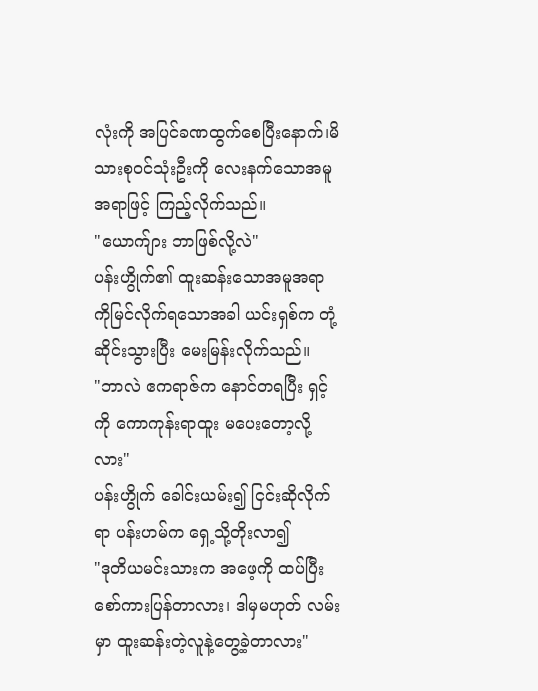လုံးကို အပြင်ခဏထွက်စေပြီးနောက်၊မိသားစုဝင်သုံးဦးကို လေးနက်သောအမူအရာဖြင့် ကြည့်လိုက်သည်။
"ယောက်ျား ဘာဖြစ်လို့လဲ"
ပန်းဟွိုက်၏ ထူးဆန်းသောအမူအရာကိုမြင်လိုက်ရသောအခါ ယင်းရှစ်က တုံ့ဆိုင်းသွားပြီး မေးမြန်းလိုက်သည်။
"ဘာလဲ ဧကရာဇ်က နောင်တရပြီး ရှင့်ကို ကောကုန်းရာထူး မပေးတော့လို့လား"
ပန်းဟွိုက် ခေါင်းယမ်း၍ ငြင်းဆိုလိုက်ရာ ပန်းဟမ်က ရှေ့သို့တိုးလာ၍
"ဒုတိယမင်းသားက အဖေ့ကို ထပ်ပြီး စော်ကားပြန်တာလား၊ ဒါမှမဟုတ် လမ်းမှာ ထူးဆန်းတဲ့လူနဲ့တွေ့ခဲ့တာလား"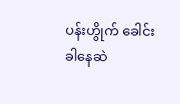ပန်းဟွိုက် ခေါင်းခါနေဆဲ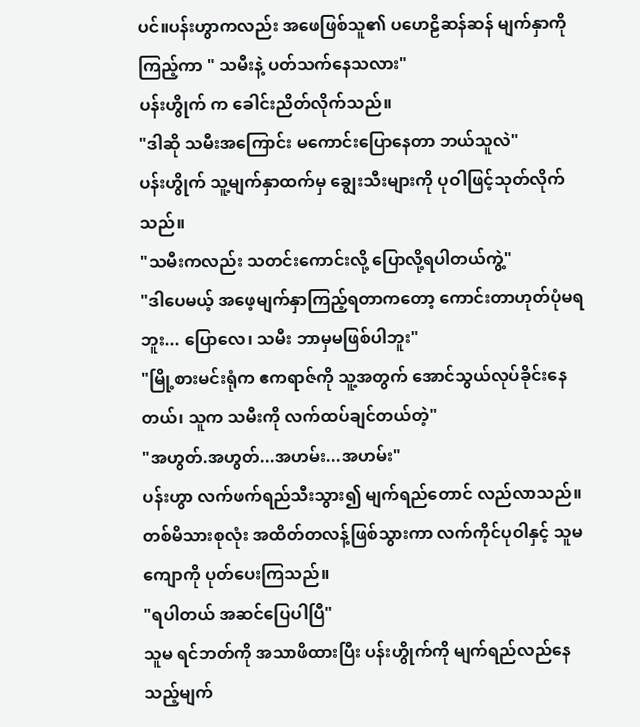ပင်။ပန်းဟွာကလည်း အဖေဖြစ်သူ၏ ပဟေဠိဆန်ဆန် မျက်နှာကိုကြည့်ကာ " သမီးနဲ့ ပတ်သက်နေသလား"
ပန်းဟွိုက် က ခေါင်းညိတ်လိုက်သည်။
"ဒါဆို သမီးအကြောင်း မကောင်းပြောနေတာ ဘယ်သူလဲ"
ပန်းဟွိုက် သူ့မျက်နှာထက်မှ ချွေးသီးများကို ပုဝါဖြင့်သုတ်လိုက်သည်။
"သမီးကလည်း သတင်းကောင်းလို့ ပြောလို့ရပါတယ်ကွဲ့"
"ဒါပေမယ့် အဖေ့မျက်နှာကြည့်ရတာကတော့ ကောင်းတာဟုတ်ပုံမရဘူး... ပြောလေ၊ သမီး ဘာမှမဖြစ်ပါဘူး"
"မြို့စားမင်းရုံက ဧကရာဇ်ကို သူ့အတွက် အောင်သွယ်လုပ်ခိုင်းနေတယ်၊ သူက သမီးကို လက်ထပ်ချင်တယ်တဲ့"
"အဟွတ်.အဟွတ်...အဟမ်း...အဟမ်း"
ပန်းဟွာ လက်ဖက်ရည်သီးသွား၍ မျက်ရည်တောင် လည်လာသည်။ တစ်မိသားစုလုံး အထိတ်တလန့်ဖြစ်သွားကာ လက်ကိုင်ပုဝါနှင့် သူမ ကျောကို ပုတ်ပေးကြသည်။
"ရပါတယ် အဆင်ပြေပါပြီ"
သူမ ရင်ဘတ်ကို အသာဖိထားပြီး ပန်းဟွိုက်ကို မျက်ရည်လည်နေသည့်မျက်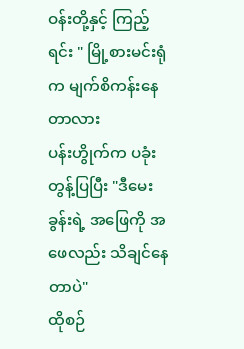ဝန်းတို့နှင့် ကြည့်ရင်း " မြို့စားမင်းရုံက မျက်စိကန်းနေတာလား
ပန်းဟွိုက်က ပခုံးတွန့်ပြပြီး "ဒီမေးခွန်းရဲ့ အဖြေကို အဖေလည်း သိချင်နေတာပဲ"
ထိုစဉ်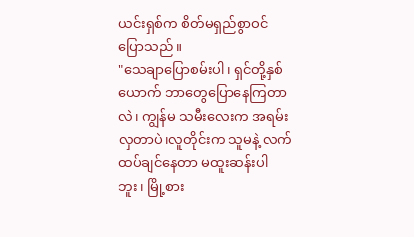ယင်းရှစ်က စိတ်မရှည်စွာဝင်ပြောသည်။
"သေချာပြောစမ်းပါ၊ ရှင်တို့နှစ်ယောက် ဘာတွေပြောနေကြတာလဲ၊ ကျွန်မ သမီးလေးက အရမ်းလှတာပဲ၊လူတိုင်းက သူမနဲ့ လက်ထပ်ချင်နေတာ မထူးဆန်းပါဘူး၊ မြို့စား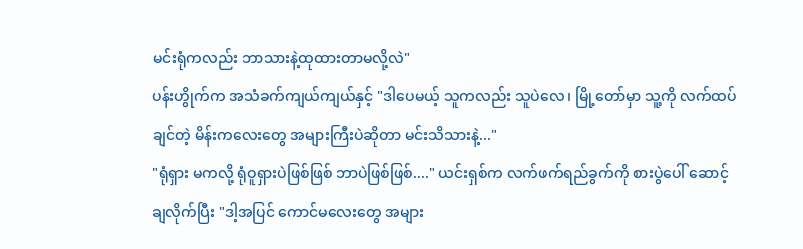မင်းရုံကလည်း ဘာသားနဲ့ထုထားတာမလို့လဲ"
ပန်းဟွိုက်က အသံခက်ကျယ်ကျယ်နှင့် "ဒါပေမယ့် သူကလည်း သူပဲလေ၊ မြို့တော်မှာ သူ့ကို လက်ထပ်ချင်တဲ့ မိန်းကလေးတွေ အများကြီးပဲဆိုတာ မင်းသိသားနဲ့..."
"ရုံရှား မကလို့ ရုံဝူရှားပဲဖြစ်ဖြစ် ဘာပဲဖြစ်ဖြစ်...." ယင်းရှစ်က လက်ဖက်ရည်ခွက်ကို စားပွဲပေါ် ဆောင့်ချလိုက်ပြီး "ဒါ့အပြင် ကောင်မလေးတွေ အများ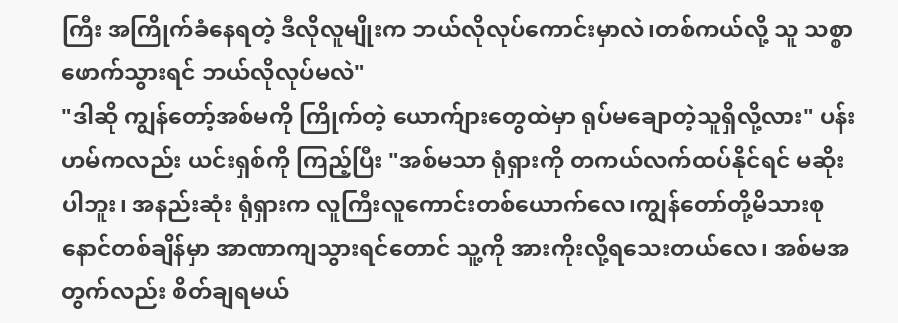ကြီး အကြိုက်ခံနေရတဲ့ ဒီလိုလူမျိုးက ဘယ်လိုလုပ်ကောင်းမှာလဲ၊တစ်ကယ်လို့ သူ သစ္စာဖောက်သွားရင် ဘယ်လိုလုပ်မလဲ"
"ဒါဆို ကျွန်တော့်အစ်မကို ကြိုက်တဲ့ ယောက်ျားတွေထဲမှာ ရုပ်မချောတဲ့သူရှိလို့လား" ပန်းဟမ်ကလည်း ယင်းရှစ်ကို ကြည့်ပြီး "အစ်မသာ ရုံရှားကို တကယ်လက်ထပ်နိုင်ရင် မဆိုးပါဘူး၊ အနည်းဆုံး ရုံရှားက လူကြီးလူကောင်းတစ်ယောက်လေ၊ကျွန်တော်တို့မိသားစု နောင်တစ်ချိန်မှာ အာဏာကျသွားရင်တောင် သူ့ကို အားကိုးလို့ရသေးတယ်လေ၊ အစ်မအတွက်လည်း စိတ်ချရမယ်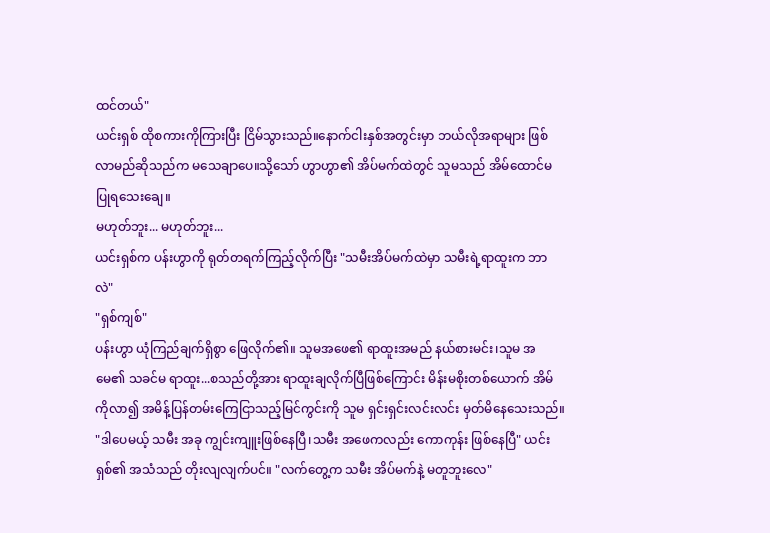ထင်တယ်"
ယင်းရှစ် ထိုစကားကိုကြားပြီး ငြိမ်သွားသည်။နောက်ငါးနှစ်အတွင်းမှာ ဘယ်လိုအရာများ ဖြစ်လာမည်ဆိုသည်က မသေချာပေ။သို့သော် ဟွာဟွာ၏ အိပ်မက်ထဲတွင် သူမသည် အိမ်ထောင်မပြုရသေးချေ။
မဟုတ်ဘူး... မဟုတ်ဘူး...
ယင်းရှစ်က ပန်းဟွာကို ရုတ်တရက်ကြည့်လိုက်ပြီး "သမီးအိပ်မက်ထဲမှာ သမီးရဲ့ရာထူးက ဘာလဲ"
"ရှစ်ကျစ်"
ပန်းဟွာ ယုံကြည်ချက်ရှိစွာ ဖြေလိုက်၏။ သူမအဖေ၏ ရာထူးအမည် နယ်စားမင်း၊သူမ အမေ၏ သခင်မ ရာထူး...စသည်တို့အား ရာထူးချလိုက်ပြီဖြစ်ကြောင်း မိန်းမစိုးတစ်ယောက် အိမ်ကိုလာ၍ အမိန့်ပြန်တမ်းကြေငြာသည့်မြင်ကွင်းကို သူမ ရှင်းရှင်းလင်းလင်း မှတ်မိနေသေးသည်။
"ဒါပေမယ့် သမီး အခု ကျွင်းကျူးဖြစ်နေပြီ၊သမီး အဖေကလည်း ကောကုန်း ဖြစ်နေပြီ" ယင်းရှစ်၏ အသံသည် တိုးလျလျက်ပင်။ "လက်တွေ့က သမီး အိပ်မက်နဲ့ မတူဘူးလေ"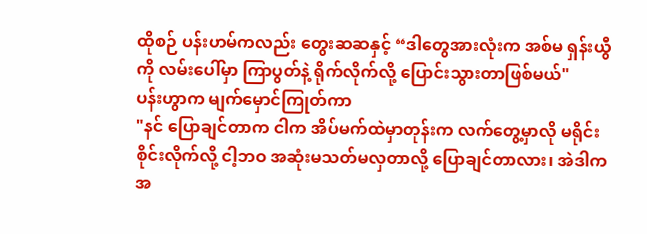ထိုစဉ် ပန်းဟမ်ကလည်း တွေးဆဆနှင့် “ဒါတွေအားလုံးက အစ်မ ရှန်းယွီကို လမ်းပေါ်မှာ ကြာပွတ်နဲ့ ရိုက်လိုက်လို့ ပြောင်းသွားတာဖြစ်မယ်"
ပန်းဟွာက မျက်မှောင်ကြုတ်ကာ
"နင် ပြောချင်တာက ငါက အိပ်မက်ထဲမှာတုန်းက လက်တွေ့မှာလို မရိုင်းစိုင်းလိုက်လို့ ငါ့ဘဝ အဆုံးမသတ်မလှတာလို့ ပြောချင်တာလား၊ အဲဒါက အ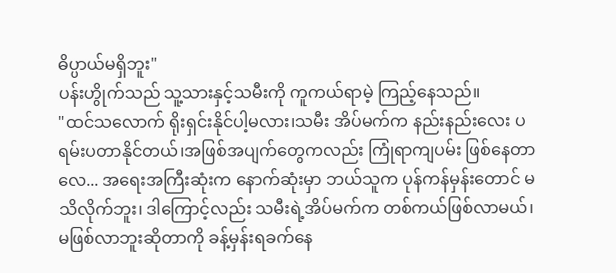ဓိပ္ပာယ်မရှိဘူး"
ပန်းဟွိုက်သည် သူ့သားနှင့်သမီးကို ကူကယ်ရာမဲ့ ကြည့်နေသည်။
"ထင်သလောက် ရိုးရှင်းနိုင်ပါ့မလား၊သမီး အိပ်မက်က နည်းနည်းလေး ပရမ်းပတာနိုင်တယ်၊အဖြစ်အပျက်တွေကလည်း ကြုံရာကျပမ်း ဖြစ်နေတာလေ... အရေးအကြီးဆုံးက နောက်ဆုံးမှာ ဘယ်သူက ပုန်ကန်မှန်းတောင် မသိလိုက်ဘူး၊ ဒါကြောင့်လည်း သမီးရဲ့အိပ်မက်က တစ်ကယ်ဖြစ်လာမယ်၊ မဖြစ်လာဘူးဆိုတာကို ခန့်မှန်းရခက်နေ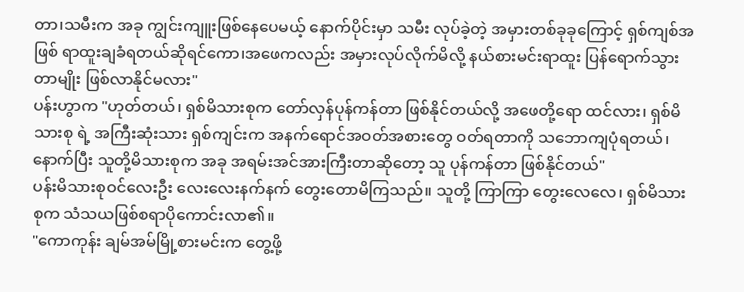တာ၊သမီးက အခု ကျွင်းကျူးဖြစ်နေပေမယ့် နောက်ပိုင်းမှာ သမီး လုပ်ခဲ့တဲ့ အမှားတစ်ခုခုကြောင့် ရှစ်ကျစ်အဖြစ် ရာထူးချခံရတယ်ဆိုရင်ကော၊အဖေကလည်း အမှားလုပ်လိုက်မိလို့ နယ်စားမင်းရာထူး ပြန်ရောက်သွားတာမျိုး ဖြစ်လာနိုင်မလား"
ပန်းဟွာက "ဟုတ်တယ်၊ ရှစ်မိသားစုက တော်လှန်ပုန်ကန်တာ ဖြစ်နိုင်တယ်လို့ အဖေတို့ရော ထင်လား၊ ရှစ်မိသားစု ရဲ့ အကြီးဆုံးသား ရှစ်ကျင်းက အနက်ရောင်အဝတ်အစားတွေ ဝတ်ရတာကို သဘောကျပုံရတယ်၊ နောက်ပြီး သူတို့မိသားစုက အခု အရမ်းအင်အားကြီးတာဆိုတော့ သူ ပုန်ကန်တာ ဖြစ်နိုင်တယ်"
ပန်းမိသားစုဝင်လေးဦး လေးလေးနက်နက် တွေးတောမိကြသည်။ သူတို့ ကြာကြာ တွေးလေလေ၊ ရှစ်မိသားစုက သံသယဖြစ်စရာပိုကောင်းလာ၏။
"ကောကုန်း ချမ်အမ်မြို့စားမင်းက တွေ့ဖို့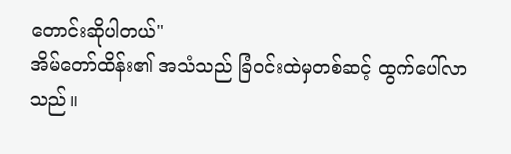တောင်းဆိုပါတယ်"
အိမ်တော်ထိန်း၏ အသံသည် ခြံဝင်းထဲမှတစ်ဆင့် ထွက်ပေါ်လာသည်။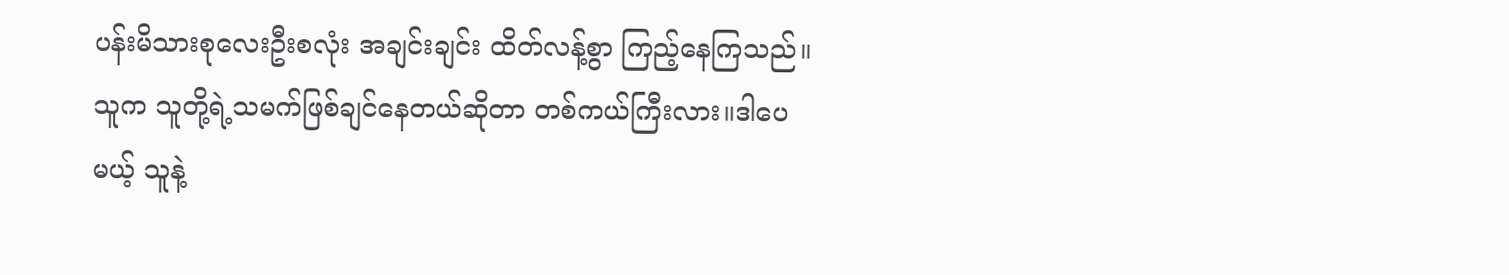ပန်းမိသားစုလေးဦးစလုံး အချင်းချင်း ထိတ်လန့်စွာ ကြည့်နေကြသည်။
သူက သူတို့ရဲ့သမက်ဖြစ်ချင်နေတယ်ဆိုတာ တစ်ကယ်ကြီးလား။ဒါပေမယ့် သူနဲ့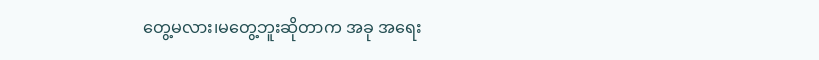တွေ့မလား၊မတွေ့ဘူးဆိုတာက အခု အရေး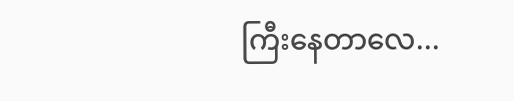ကြီးနေတာလေ...